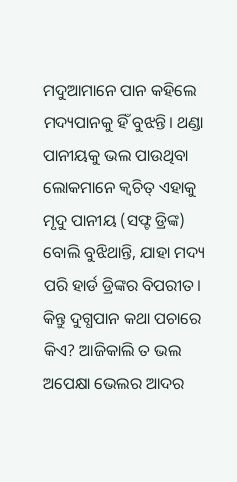ମଦୁଆମାନେ ପାନ କହିଲେ ମଦ୍ୟପାନକୁ ହିଁ ବୁଝନ୍ତି। ଥଣ୍ଡା ପାନୀୟକୁ ଭଲ ପାଉଥିବା ଲୋକମାନେ କ୍ୱଚିତ୍ ଏହାକୁ ମୃଦୁ ପାନୀୟ (ସଫ୍ଟ ଡ୍ରିଙ୍କ) ବୋଲି ବୁଝିଥାନ୍ତି, ଯାହା ମଦ୍ୟ ପରି ହାର୍ଡ ଡ୍ରିଙ୍କର ବିପରୀତ। କିନ୍ତୁ ଦୁଗ୍ଧପାନ କଥା ପଚାରେ କିଏ? ଆଜିକାଲି ତ ଭଲ ଅପେକ୍ଷା ଭେଲର ଆଦର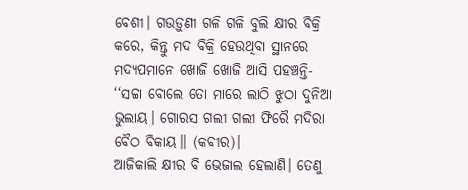ବେଶୀ। ଗଉଡ଼ୁଣୀ ଗଳି ଗଳି ବୁଲି କ୍ଷୀର ବିକ୍ରି କରେ, କିନ୍ତୁ ମଦ ବିକ୍ରି ହେଉଥିବା ସ୍ଥାନରେ ମଦ୍ୟପମାନେ ଖୋଜି ଖୋଜି ଆସି ପହଞ୍ଚନ୍ତି- ‘‘ସଚ୍ଚା ବୋଲେ ତୋ ମାରେ ଲାଠି ଝୁଠା ଦୁନିଆ ଭୁଲାୟ। ଗୋରସ ଗଲୀ ଗଲୀ ଫିରୈ ମଦିରା ବୈଠ ବିକାୟ।। (କବୀର)।
ଆଜିକାଲି କ୍ଷୀର ବି ଭେଜାଲ ହେଲାଣି। ତେଣୁ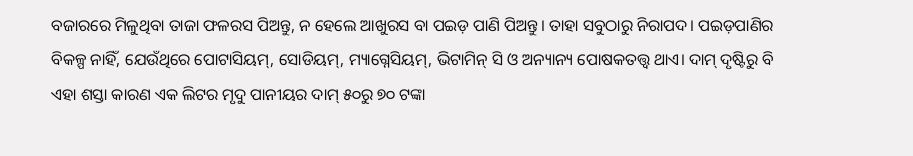ବଜାରରେ ମିଳୁଥିବା ତାଜା ଫଳରସ ପିଅନ୍ତୁ, ନ ହେଲେ ଆଖୁରସ ବା ପଇଡ଼ ପାଣି ପିଅନ୍ତୁ। ତାହା ସବୁଠାରୁ ନିରାପଦ। ପଇଡ଼ପାଣିର ବିକଳ୍ପ ନାହିଁ, ଯେଉଁଥିରେ ପୋଟାସିୟମ୍, ସୋଡିୟମ୍, ମ୍ୟାଗ୍ନେସିୟମ୍, ଭିଟାମିନ୍ ସି ଓ ଅନ୍ୟାନ୍ୟ ପୋଷକତତ୍ତ୍ବ ଥାଏ। ଦାମ୍ ଦୃଷ୍ଟିରୁ ବି ଏହା ଶସ୍ତା କାରଣ ଏକ ଲିଟର ମୃଦୁ ପାନୀୟର ଦାମ୍ ୫୦ରୁ ୭୦ ଟଙ୍କା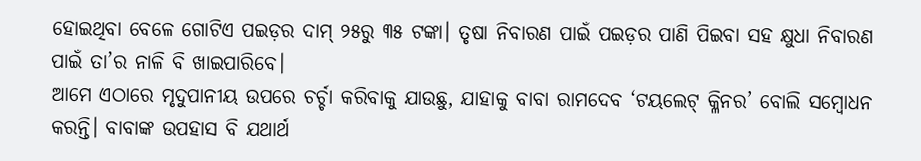ହୋଇଥିବା ବେଳେ ଗୋଟିଏ ପଇଡ଼ର ଦାମ୍ ୨୫ରୁ ୩୫ ଟଙ୍କା। ତୃଷା ନିବାରଣ ପାଇଁ ପଇଡ଼ର ପାଣି ପିଇବା ସହ କ୍ଷୁଧା ନିବାରଣ ପାଇଁ ତା’ର ନାଳି ବି ଖାଇପାରିବେ।
ଆମେ ଏଠାରେ ମୃଦୁପାନୀୟ ଉପରେ ଚର୍ଚ୍ଚା କରିବାକୁ ଯାଉଛୁ, ଯାହାକୁ ବାବା ରାମଦେବ ‘ଟୟଲେଟ୍ କ୍ଳିନର’ ବୋଲି ସମ୍ବୋଧନ କରନ୍ତି। ବାବାଙ୍କ ଉପହାସ ବି ଯଥାର୍ଥ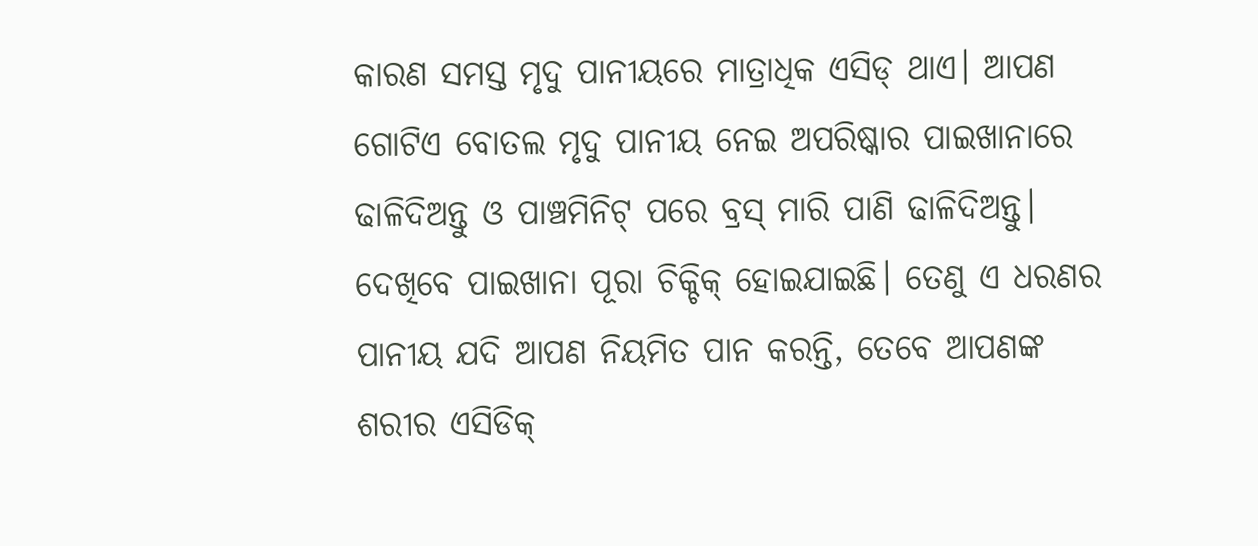କାରଣ ସମସ୍ତ ମୃଦୁ ପାନୀୟରେ ମାତ୍ରାଧିକ ଏସିଡ୍ ଥାଏ। ଆପଣ ଗୋଟିଏ ବୋତଲ ମୃଦୁ ପାନୀୟ ନେଇ ଅପରିଷ୍କାର ପାଇଖାନାରେ ଢାଳିଦିଅନ୍ତୁ ଓ ପାଞ୍ଚମିନିଟ୍ ପରେ ବ୍ରସ୍ ମାରି ପାଣି ଢାଳିଦିଅନ୍ତୁ। ଦେଖିବେ ପାଇଖାନା ପୂରା ଚିକ୍ଚିକ୍ ହୋଇଯାଇଛି। ତେଣୁ ଏ ଧରଣର ପାନୀୟ ଯଦି ଆପଣ ନିୟମିତ ପାନ କରନ୍ତି, ତେବେ ଆପଣଙ୍କ ଶରୀର ଏସିଡିକ୍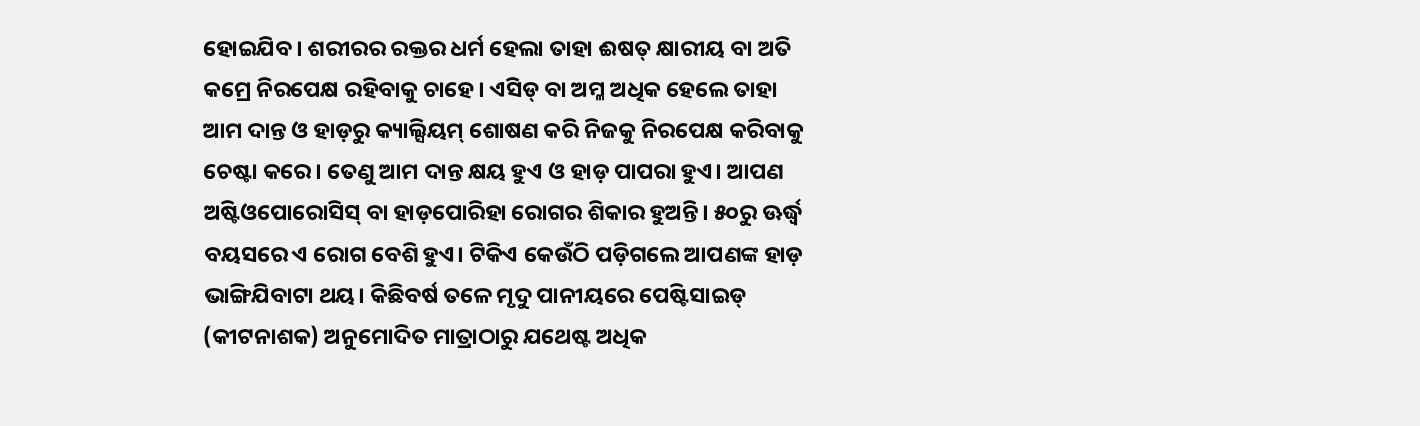ହୋଇଯିବ। ଶରୀରର ରକ୍ତର ଧର୍ମ ହେଲା ତାହା ଈଷତ୍ କ୍ଷାରୀୟ ବା ଅତି କମ୍ରେ ନିରପେକ୍ଷ ରହିବାକୁ ଚାହେ। ଏସିଡ୍ ବା ଅମ୍ଳ ଅଧିକ ହେଲେ ତାହା ଆମ ଦାନ୍ତ ଓ ହାଡ଼ରୁ କ୍ୟାଲ୍ସିୟମ୍ ଶୋଷଣ କରି ନିଜକୁ ନିରପେକ୍ଷ କରିବାକୁ ଚେଷ୍ଟା କରେ। ତେଣୁ ଆମ ଦାନ୍ତ କ୍ଷୟ ହୁଏ ଓ ହାଡ଼ ପାପରା ହୁଏ। ଆପଣ ଅଷ୍ଟିଓପୋରୋସିସ୍ ବା ହାଡ଼ପୋରିହା ରୋଗର ଶିକାର ହୁଅନ୍ତି। ୫୦ରୁ ଊର୍ଦ୍ଧ୍ବ ବୟସରେ ଏ ରୋଗ ବେଶି ହୁଏ। ଟିକିଏ କେଉଁଠି ପଡ଼ିଗଲେ ଆପଣଙ୍କ ହାଡ଼ ଭାଙ୍ଗିଯିବାଟା ଥୟ। କିଛିବର୍ଷ ତଳେ ମୃଦୁ ପାନୀୟରେ ପେଷ୍ଟିସାଇଡ୍ (କୀଟନାଶକ) ଅନୁମୋଦିତ ମାତ୍ରାଠାରୁ ଯଥେଷ୍ଟ ଅଧିକ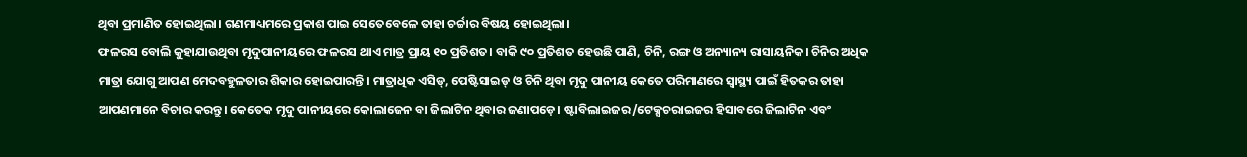ଥିବା ପ୍ରମାଣିତ ହୋଇଥିଲା। ଗଣମାଧ୍ୟମରେ ପ୍ରକାଶ ପାଇ ସେତେବେଳେ ତାହା ଚର୍ଚ୍ଚାର ବିଷୟ ହୋଇଥିଲା।
ଫଳରସ ବୋଲି କୁହାଯାଉଥିବା ମୃଦୁପାନୀୟରେ ଫଳରସ ଥାଏ ମାତ୍ର ପ୍ରାୟ ୧୦ ପ୍ରତିଶତ। ବାକି ୯୦ ପ୍ରତିଶତ ହେଉଛି ପାଣି, ଚିନି, ରଙ୍ଗ ଓ ଅନ୍ୟାନ୍ୟ ରାସାୟନିକ। ଚିନିର ଅଧିକ ମାତ୍ରା ଯୋଗୁ ଆପଣ ମେଦବହୁଳତାର ଶିକାର ହୋଇପାରନ୍ତି। ମାତ୍ରାଧିକ ଏସିଡ୍, ପେଷ୍ଟିସାଇଡ୍ ଓ ଚିନି ଥିବା ମୃଦୁ ପାନୀୟ କେତେ ପରିମାଣରେ ସ୍ବାସ୍ଥ୍ୟ ପାଇଁ ହିତକର ତାହା ଆପଣମାନେ ବିଚାର କରନ୍ତୁ। କେତେକ ମୃଦୁ ପାନୀୟରେ କୋଲାଜେନ ବା ଜିଲାଟିନ ଥିବାର ଜଣାପଡ଼େ। ଷ୍ଟାବିଲାଇଜର/ଟେକ୍ସଚରାଇଜର ହିସାବରେ ଜିଲାଟିନ ଏବଂ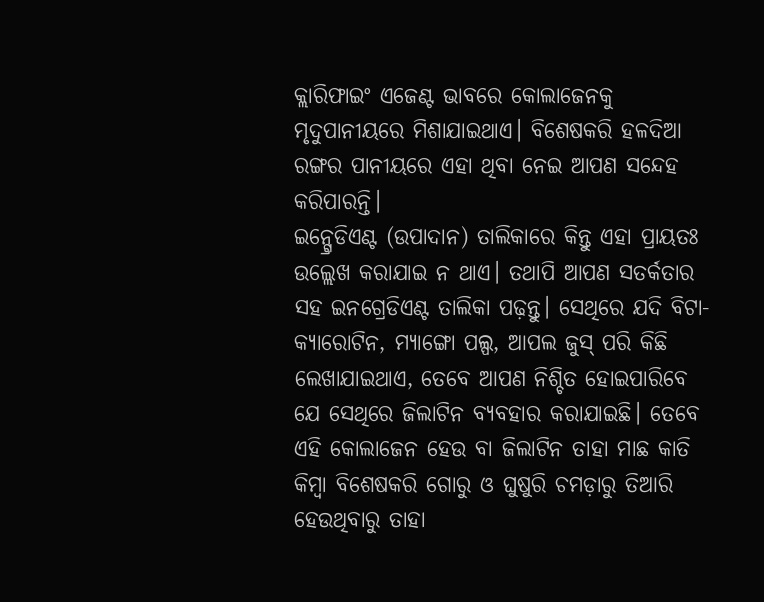କ୍ଲାରିଫାଇଂ ଏଜେଣ୍ଟ ଭାବରେ କୋଲାଜେନକୁ ମୃଦୁପାନୀୟରେ ମିଶାଯାଇଥାଏ। ବିଶେଷକରି ହଳଦିଆ ରଙ୍ଗର ପାନୀୟରେ ଏହା ଥିବା ନେଇ ଆପଣ ସନ୍ଦେହ କରିପାରନ୍ତି।
ଇନ୍ଗ୍ରେଡିଏଣ୍ଟ (ଉପାଦାନ) ତାଲିକାରେ କିନ୍ତୁ ଏହା ପ୍ରାୟତଃ ଉଲ୍ଲେଖ କରାଯାଇ ନ ଥାଏ। ତଥାପି ଆପଣ ସତର୍କତାର ସହ ଇନଗ୍ରେଡିଏଣ୍ଟ ତାଲିକା ପଢ଼ନ୍ତୁ। ସେଥିରେ ଯଦି ବିଟା-କ୍ୟାରୋଟିନ, ମ୍ୟାଙ୍ଗୋ ପଲ୍ପ, ଆପଲ ଜୁସ୍ ପରି କିଛି ଲେଖାଯାଇଥାଏ, ତେବେ ଆପଣ ନିଶ୍ଚିତ ହୋଇପାରିବେ ଯେ ସେଥିରେ ଜିଲାଟିନ ବ୍ୟବହାର କରାଯାଇଛି। ତେବେ ଏହି କୋଲାଜେନ ହେଉ ବା ଜିଲାଟିନ ତାହା ମାଛ କାତି କିମ୍ବା ବିଶେଷକରି ଗୋରୁ ଓ ଘୁଷୁରି ଚମଡ଼ାରୁ ତିଆରି ହେଉଥିବାରୁ ତାହା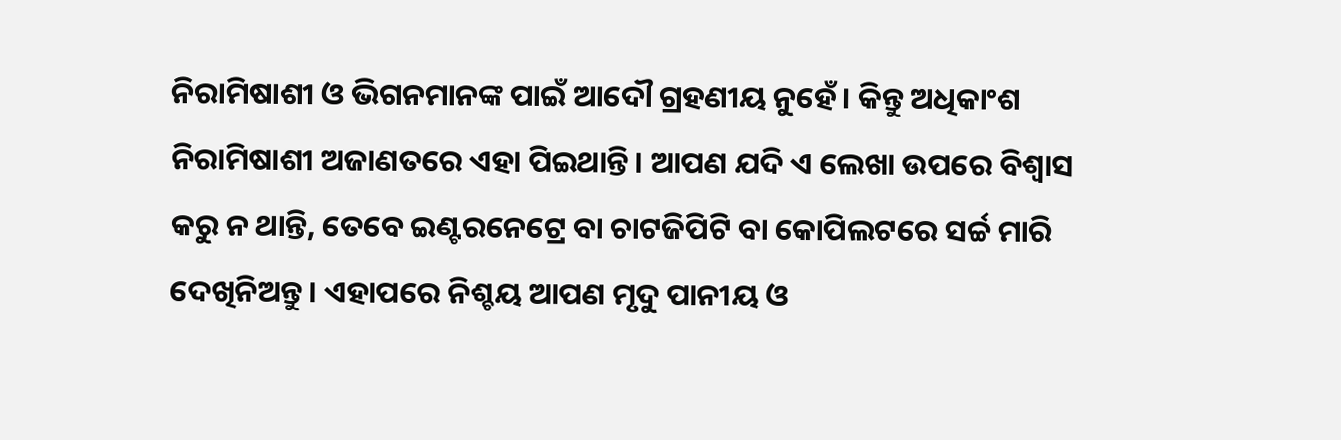ନିରାମିଷାଶୀ ଓ ଭିଗନମାନଙ୍କ ପାଇଁ ଆଦୌ ଗ୍ରହଣୀୟ ନୁହେଁ। କିନ୍ତୁ ଅଧିକାଂଶ ନିରାମିଷାଶୀ ଅଜାଣତରେ ଏହା ପିଇଥାନ୍ତି। ଆପଣ ଯଦି ଏ ଲେଖା ଉପରେ ବିଶ୍ବାସ କରୁ ନ ଥାନ୍ତି, ତେବେ ଇଣ୍ଟରନେଟ୍ରେ ବା ଚାଟଜିପିଟି ବା କୋପିଲଟରେ ସର୍ଚ୍ଚ ମାରି ଦେଖିନିଅନ୍ତୁ। ଏହାପରେ ନିଶ୍ଚୟ ଆପଣ ମୃଦୁ ପାନୀୟ ଓ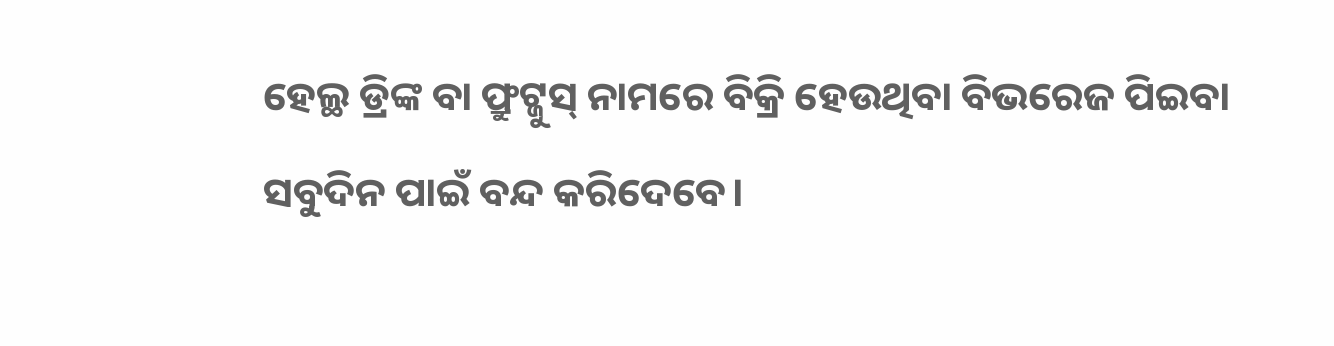ହେଲ୍ଥ ଡ୍ରିଙ୍କ ବା ଫ୍ରୁଟ୍ଜୁସ୍ ନାମରେ ବିକ୍ରି ହେଉଥିବା ବିଭରେଜ ପିଇବା ସବୁଦିନ ପାଇଁ ବନ୍ଦ କରିଦେବେ।